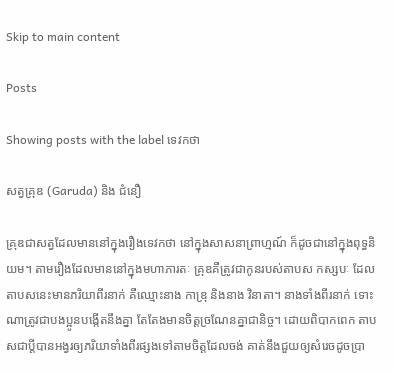Skip to main content

Posts

Showing posts with the label ទេវកថា

សត្វគ្រុឌ (Garuda) និង ជំនឿ

គ្រុឌជាសត្វដែលមាននៅក្នុងរឿងទេវកថា នៅក្នុងសាសនាព្រាហ្មណ៍ ក៏ដូចជានៅក្នុងពុទ្ធនិយម។ តាមរឿងដែលមាននៅក្នុងមហាភារតៈ គ្រុឌគឺត្រូវជាកូនរបស់តាបស កស្សបៈ ដែលតាបសនេះមានភរិយាពីរនាក់ គឺឈ្មោះនាង កាឌ្រុ និងនាង វិនាតា។ នាងទាំងពីរនាក់ ទោះណាត្រូវជាបងប្អូនបង្កើតនឹងគ្នា តែតែងមានចិត្តច្រណែនគ្នាជានិច្ច។ ដោយពិបាកពេក តាបសជាប្តីបានអង្វរឲ្យភរិយាទាំងពីរផ្សងទៅតាមចិត្តដែលចង់ គាត់នឹងជួយឲ្យសំរេចដូចប្រា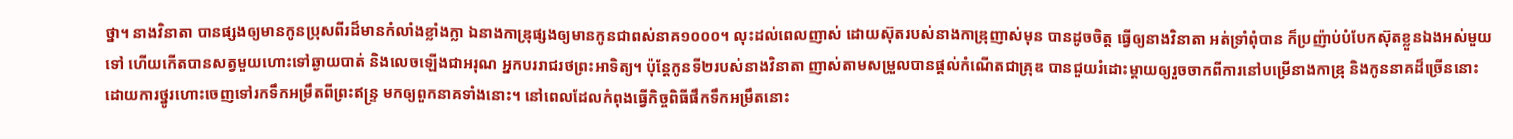ថ្នា។ នាងវិនាតា បានផ្សងឲ្យមានកូនប្រុសពីរដ៏មានកំលាំងខ្លាំងក្លា ឯនាងកាឌ្រុផ្សងឲ្យមានកូនជាពស់នាគ១០០០។ លុះដល់ពេលញាស់ ដោយស៊ុតរបស់នាងកាឌ្រុញាស់មុន បានដូចចិត្ត ធ្វើឲ្យនាងវិនាតា អត់ទ្រាំពុំបាន ក៏ប្រញ៉ាប់បំបែកស៊ុតខ្លួនឯងអស់មួយទៅ ហើយកើតបានសត្វមួយហោះទៅឆ្ងាយបាត់ និងលេចឡើងជាអរុណ អ្នកបររាជរថព្រះអាទិត្យ។ ប៉ុន្តែកូនទី២របស់នាងវិនាតា ញាស់តាមសម្រួលបានផ្តល់កំណើតជាគ្រុឌ បានជួយរំដោះម្តាយឲ្យរួចចាកពីការនៅបម្រើនាងកាឌ្រុ និងកូននាគដ៏ច្រើននោះ ដោយការថ្នូរហោះចេញទៅរកទឹកអម្រឹតពីព្រះឥន្ទ្រ មកឲ្យពួកនាគទាំងនោះ។ នៅពេលដែលកំពុងធ្វើកិច្ចពិធីផឹកទឹកអម្រឹតនោះ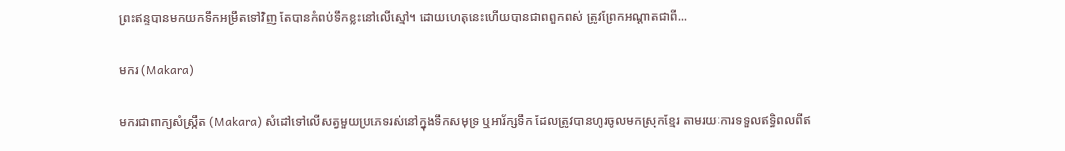ព្រះឥន្ទបានមកយកទឹកអម្រឹតទៅវិញ តែបានកំពប់ទឹកខ្លះនៅលើស្មៅ។ ដោយហេតុនេះហើយបានជាពពួកពស់ ត្រូវព្រែកអណ្តាតជាពី...

មករ (Makara)

មករជាពាក្យសំស្រ្កឹត (Makara) សំដៅទៅលេីសត្វមួយប្រភេទរស់នៅក្នុងទឹកសមុទ្រ ឬអារ័ក្សទឹក ដែលត្រូវបានហូរចូលមកស្រុកខ្មែរ តាមរយៈការទទួលឥទ្ធិពលពីឥ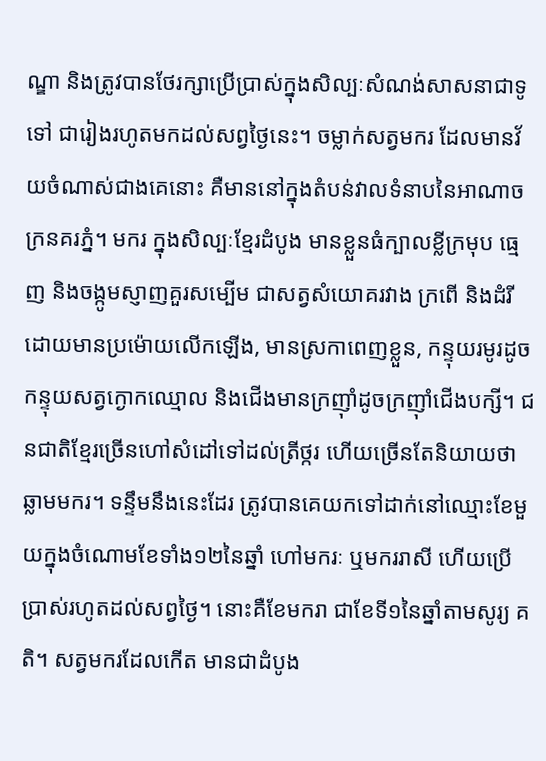ណ្ឌា និងត្រូវបានថែរក្សាប្រេីប្រាស់ក្នុងសិល្បៈសំណង់សាសនាជាទូទៅ ជារៀងរហូតមកដល់សព្វថ្ងៃនេះ។ ចម្លាក់សត្វមករ ដែលមានវ័យចំណាស់ជាងគេនោះ គឺមាននៅក្នុងតំបន់វាលទំនាបនៃអាណាចក្រនគរភ្នំ។ មករ ក្នុងសិល្បៈខ្មែរដំបូង មានខ្លួនធំក្បាលខ្លីក្រមុប ធ្មេញ និងចង្កូមស្ញាញគួរសម្បេីម ជាសត្វសំយេាគរវាង ក្រពេី និងដំរី ដេាយមានប្រម៉េាយលេីកឡើង, មានស្រកាពេញខ្លួន, កន្ទុយរមូរដូចកន្ទុយសត្វក្ងោកឈ្មោល និងជើងមានក្រញ៉ាំដូចក្រញ៉ាំជើងបក្សី។ ជនជាតិខ្មែរច្រើនហៅសំដៅទៅដល់ត្រីថ្ករ ហើយច្រើនតែនិយាយថាឆ្លាមមករ។ ទន្ទឹមនឹងនេះដែរ ត្រូវបានគេយកទៅដាក់នៅឈ្មោះខែមួយក្នុងចំណោមខែទាំង១២នៃឆ្នាំ ហៅមករៈ ឬមកររាសី ហើយប្រើប្រាស់រហូតដល់សព្វថ្ងៃ។ នោះគឺខែមករា ជាខែទី១នៃឆ្នាំតាមសូរ្យ គតិ។ សត្វមករដែលកេីត មានជាដំបូង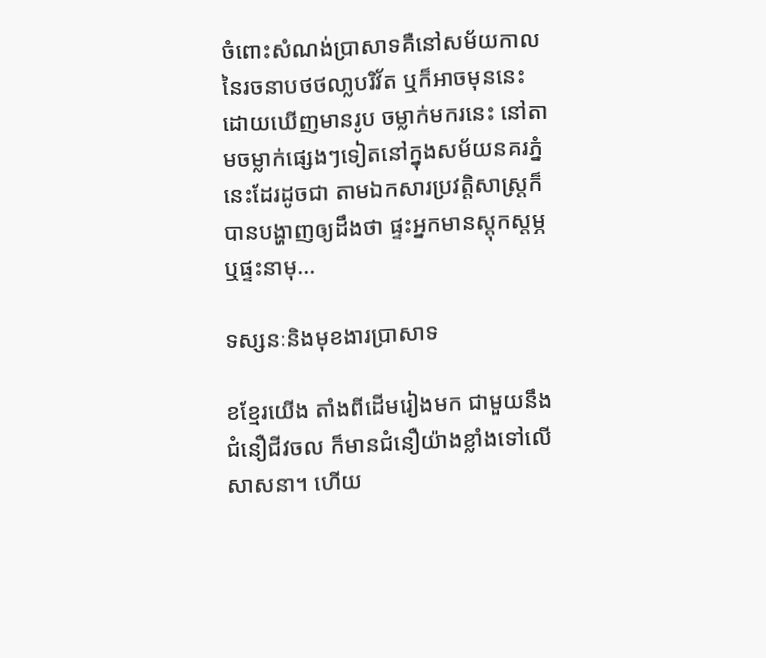ចំពោះសំណង់ប្រាសាទគឺនៅសម័យកាលនៃរចនាបថថលា្លបរិវ័ត ឬក៏អាចមុននេះ ដេាយឃេីញមានរូប ចម្លាក់មករនេះ នៅតាមចម្លាក់ផ្សេងៗទៀតនៅក្នុងសម័យនគរភ្នំនេះដែរដូចជា តាមឯកសារប្រវត្តិសាស្ត្រក៏បានបង្ហាញឲ្យដឹងថា ផ្ទះអ្នកមានស្តុកស្តម្ភ ឬផ្ទះនាមុ...

ទស្សនៈនិងមុខងារប្រាសាទ

ខខ្មែរយើង តាំងពីដើមរៀងមក ជាមួយនឹងជំនឿជីវចល ក៏មានជំនឿយ៉ាងខ្លាំងទៅលេីសាសនា។ ហេីយ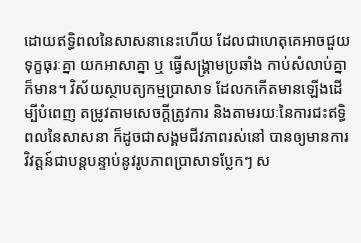ដេាយឥទ្ធិពលនៃសាសនានេះហើយ ដែលជាហេតុគេអាចជួយទុក្ខធុរៈគ្នា យកអាសាគ្នា ឬ ធ្វេីសង្រ្គាមប្រឆាំង កាប់សំលាប់គ្នាក៏មាន។ វិស័យស្ថាបត្យកម្មប្រាសាទ ដែលកកេីតមានឡេីងដើម្បីបំពេញ តម្រូវតាមសេចក្ដីត្រូវការ និងតាមរយៈនៃការជះឥទ្ធិពលនៃសាសនា ក៏ដូចជាសង្គមជីវភាពរស់នៅ បានឲ្យមានការវិវត្ដន៍ជាបន្តបន្ទាប់នូវរូបភាពប្រាសាទប្លែកៗ ស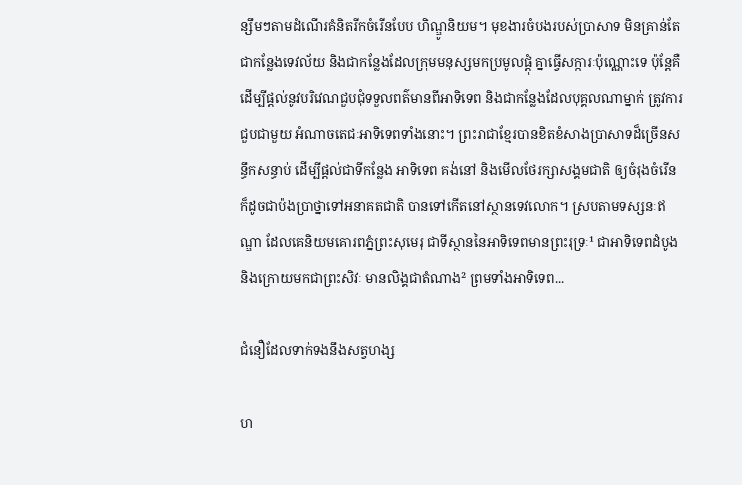ន្សឹមៗតាមដំណេីរគំនិតរីកចំរេីនបែប ហិណ្ឌូនិយម។ មុខងារចំបងរបស់ប្រាសាទ មិនគ្រាន់តែជាកន្លែងទេវល័យ និងជាកន្លែងដែលក្រុមមនុស្សមកប្រមូលផ្ដុំ គ្នាធ្វេីសក្ការៈប៉ុណ្ណោះទេ ប៉ុន្ដែគឺដេីម្បីផ្ដល់នូវបរិវេណជួបជុំទទួលពត៌មានពីអាទិទេព និងជាកន្លែងដែលបុគ្គលណាម្នាក់ ត្រូវការជួបជាមួយ អំណាចតេជៈអាទិទេពទាំងនោះ។ ព្រះរាជាខ្មែរបានខិតខំសាងប្រាសាទដ៏ច្រេីនសន្ធឹកសន្ធាប់ ដេីម្បីផ្ដល់ជាទីកន្លែង អាទិទេព គង់នៅ និងមេីលថែរក្សាសង្គមជាតិ ឲ្យចំរុងចំរេីន ក៏ដូចជាប៉ងប្រាថ្នាទៅអនាគតជាតិ បានទៅកេីតនៅស្ថានទេវលេាក។ ស្របតាមទស្សនៈឥណ្ឌា ដែលគេនិយមគេារពភំ្នព្រះសុមេរុ ជាទីស្ថាននៃអាទិទេពមានព្រះរុទ្រៈ¹ ជាអាទិទេពដំបូង និងក្រេាយមកជាព្រះសិវៈ មានលិង្គជាតំណាង² ព្រមទាំងអាទិទេព...

ជំនឿដែលទាក់ទងនឹងសត្វហង្ស

ហ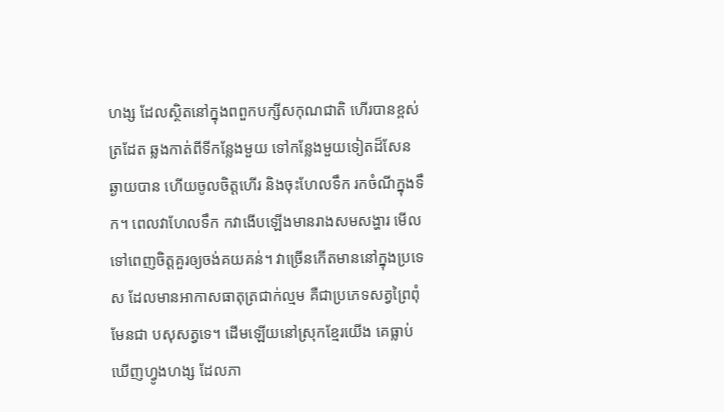ហង្ស ដែលស្ថិតនៅក្នុងពពួកបក្សីសកុណជាតិ ហេីរបានខ្ពស់ត្រដែត ឆ្លងកាត់ពីទីកន្លែងមួយ ទៅកន្លែងមួយទៀតដ៏សែនឆ្ងាយបាន ហើយចូលចិត្ដហេីរ និងចុះហែលទឹក រកចំណីក្នុងទឹក។ ពេលវាហែលទឹក កវាងេីបឡេីងមានរាងសមសង្ហារ មេីលទៅពេញចិត្ដគួរឲ្យចង់គយគន់។ វាច្រេីនកេីតមាននៅក្នុងប្រទេស ដែលមានអាកាសធាតុត្រជាក់ល្មម គឺជាប្រភេទសត្វព្រៃពុំមែនជា បសុសត្វទេ។ ដេីមឡេីយនៅស្រុកខ្មែរយេីង គេធ្លាប់ឃេីញហ្វូងហង្ស ដែលភា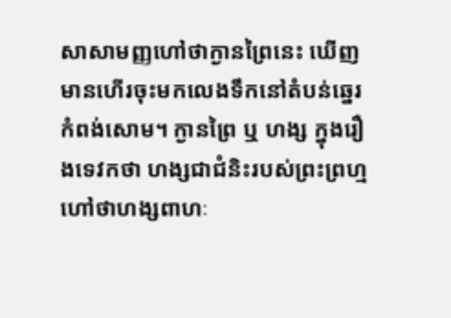សាសាមញ្ញហៅថាក្ងានព្រៃនេះ ឃើញមានហេីរចុះមកលេងទឹកនៅតំបន់ឆ្នេរកំពង់សេាម។ ក្ងានព្រៃ ឬ ហង្ស ក្នុងរឿងទេវកថា ហង្សជាជំនិះរបស់ព្រះព្រហ្មហៅថាហង្សពាហៈ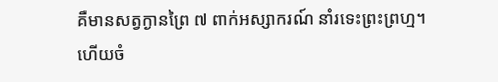គឺមានសត្វក្ងានព្រៃ ៧ ពាក់អស្សាករណ៍ នាំរទេះព្រះព្រហ្ម។ ហេីយចំ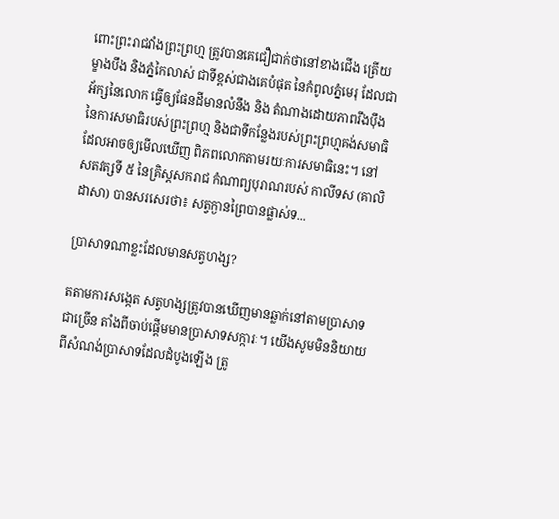ពោះព្រះរាជវាំងព្រះព្រហ្ម ត្រូវបានគេជឿជាក់ថានៅខាងជេីង ត្រេីយម្ខាងបឹង និងភ្នំកៃលាស់ ជាទីខ្ពស់ជាងគេបំផុត នៃកំពូលភ្នំមេរុ ដែលជាអ័ក្សនៃលេាក ធ្វេីឲ្យផែនដីមានលំនឹង និង តំណាងដេាយភាពរឹងបុឹងនៃការសមាធិរបស់ព្រះព្រហ្ម និងជាទីកន្លែងរបស់ព្រះព្រហ្មគង់សមាធិ ដែលអាចឲ្យមេីលឃេីញ ពិភពលេាកតាមរយៈការសមាធិនេះ។ នៅសតវត្សទី ៥ នៃគ្រិស្ដសករាជ កំណាព្យបុរាណរបស់ កាលីទស (គាលិដាសា) បានសរសេរថា៖ សត្វក្ងានព្រៃបានផ្លាស់ទ...

ប្រាសាទណាខ្លះដែលមានសត្វហង្ស?

តតាមការសង្កេត សត្វហង្សត្រូវបានឃើញមានឆ្លាក់នៅតាមប្រាសាទជាច្រើន តាំងពីចាប់ផ្តើមមានប្រាសាទសក្ការៈ។ យើងសូមមិននិយាយពីសំណង់ប្រាសាទដែលដំបូងឡើង ត្រូ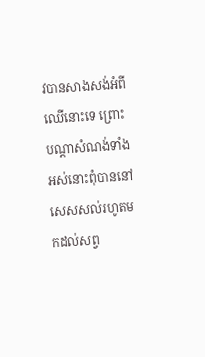វបានសាងសង់អំពីឈើនោះទេ ព្រោះបណ្តាសំណង់ទាំងអស់នោះពុំបាននៅសេសសល់រហូតមកដល់សព្វ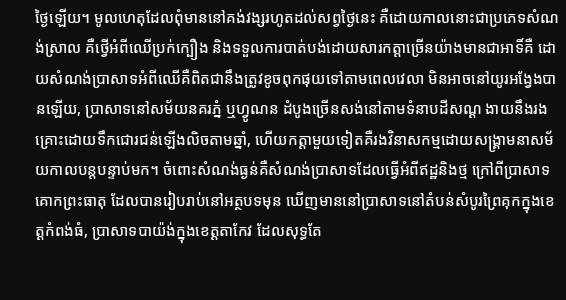ថ្ងៃឡើយ។ មូលហេតុដែលពុំមាននៅគង់វង្សរហូតដល់សព្វថ្ងៃនេះ គឺដោយកាលនោះជាប្រភេទសំណង់ស្រាល គឺថ្វើអំពីឈើប្រក់ក្បឿង និងទទួលការបាត់បង់ដោយសារកត្តាច្រើនយ៉ាងមានជាអាទិ៍គឺ ដោយសំណង់ប្រាសាទអំពីឈើគឺពិតជានឹងត្រូវខូចពុកផុយទៅតាមពេលវេលា មិនអាចនៅយូរអង្វែងបានឡើយ, ប្រាសាទនៅសម័យនគរភ្នំ ឬហ្វូណន ដំបូងច្រើនសង់នៅតាមទំនាបដីសណ្ត ងាយនឹងរងគ្រោះដោយទឹកជោរជន់ឡើងលិចតាមឆ្នាំ, ហើយកត្តាមួយទៀតគឺរងវិនាសកម្មដោយសង្រ្គាមនាសម័យកាលបន្តបន្ទាប់មក។ ចំពោះសំណង់ធ្ងន់គឺសំណង់ប្រាសាទដែលធ្វើអំពីឥដ្ឋនិងថ្ម ក្រៅពីប្រាសាទគោកព្រះធាតុ ដែលបានរៀបរាប់នៅអត្ថបទមុន ឃើញមាននៅប្រាសាទនៅតំបន់សំបូរព្រៃគុកក្នុងខេត្តកំពង់ធំ, ប្រាសាទបាយ៉ង់ក្នុងខេត្តតាកែវ ដែលសុទ្ធតែ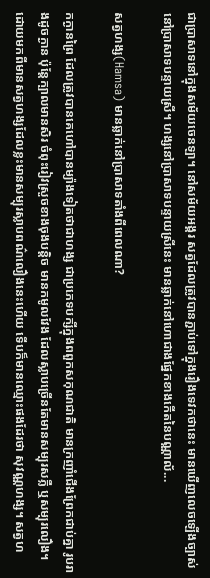ជាប្រាសាទនៅក្នុងសម័យចេនឡា។ នៅសម័យអង្គរ សត្វដែលត្រូវបានភ្ជាប់ទៅក្នុងរឿងទេវកថានេះ មានឃើញលេចឡើងច្បាស់នៅប្រាសាទបន្ទាយស្រី។ ហង្សនៅប្រាសាទបន្ទាយស្រីនេះ មានឆ្លាក់នៅហេាជាងផ្នែកខាងកេីតនៃបណ្ណាល័...

សត្វហង្ស(Hamsa) មានឆ្លាក់នៅប្រាសាទតាំងពីពេលណា?

កក្ងានព្រៃ ដែលត្រូវបានគេហៅបានម្យ៉ាងទៀតថាជាហង្ស ជាប្រភេទបក្សីក្នុងពពួកសកុណជាតិ មានក្រញាំជើងព្រែកជាប់គ្នា រូបរាងដូចក្ងាន ប៉ុន្តែក្បាលមានសិរ ចំពុះរៀវស្រួចខាងចុងបន្តិច មានកមូលវែង ដែលស្លាបច្រើនតែមានសម្បុរសភ្លឺ ឬសម្បុរលឿង។ ដោយមកពីមានសត្វហង្សដែលខ្លះមានសម្បុរស្លាបពណ៌លឿងនេះហើយ ទើបក៏មានឈ្មោះផងដែរថា សុវណ្ណហង្ស។ សត្វហ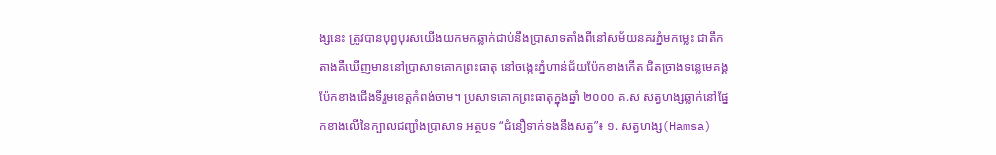ង្សនេះ ត្រូវបានបុព្វបុរសយើងយកមកឆ្លាក់ជាប់នឹងប្រាសាទតាំងពីនៅសម័យនគរភ្នំមកម្លេះ ជាតឹកតាងគឺឃើញមាននៅប្រាសាទគោកព្រះធាតុ នៅចង្កេះភ្នំហាន់ជ័យប៉ែកខាងកើត ជិតច្រាងទន្លេមេគង្គ ប៉ែកខាងជើងទីរួមខេត្តកំពង់ចាម។ ប្រសាទគោកព្រះធាតុក្នុងឆ្នាំ ២០០០ គ.ស សត្វហង្សឆ្លាក់នៅផ្នែកខាងលើនៃក្បាលជញ្ជាំងប្រាសាទ អត្ថបទ “ជំនឿទាក់ទងនឹងសត្វ”៖ ១. សត្វហង្ស(Hamsa)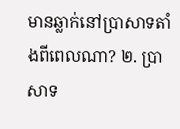មានឆ្លាក់នៅប្រាសាទតាំងពីពេលណា? ២. ប្រាសាទ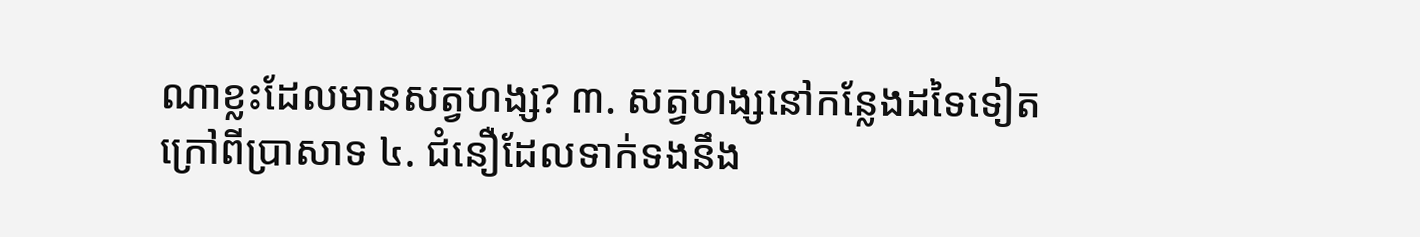ណាខ្លះដែលមានសត្វហង្ស? ៣. សត្វហង្សនៅកន្លែងដទៃទៀតក្រៅពីប្រាសាទ ៤. ជំនឿដែលទាក់ទងនឹង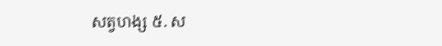សត្វហង្ស ៥. ស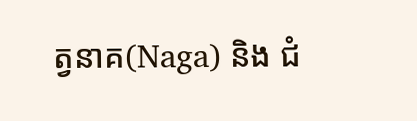ត្វនាគ(Naga) និង ជំ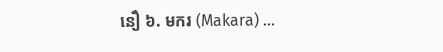នឿ ៦. មករ (Makara) ...